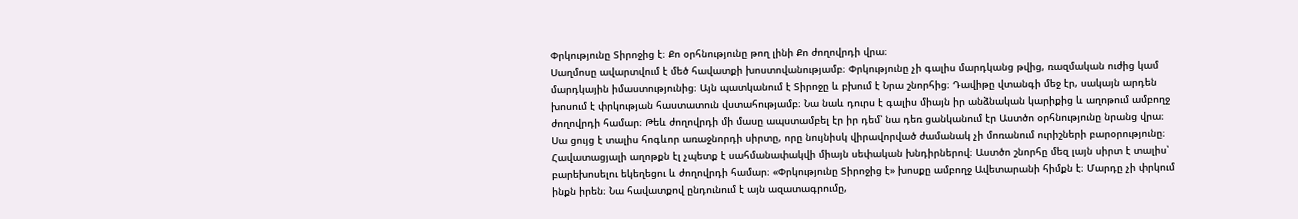Փրկությունը Տիրոջից է։ Քո օրհնությունը թող լինի Քո ժողովրդի վրա։
Սաղմոսը ավարտվում է մեծ հավատքի խոստովանությամբ։ Փրկությունը չի գալիս մարդկանց թվից, ռազմական ուժից կամ մարդկային իմաստությունից։ Այն պատկանում է Տիրոջը և բխում է Նրա շնորհից։ Դավիթը վտանգի մեջ էր, սակայն արդեն խոսում է փրկության հաստատուն վստահությամբ։ Նա նաև դուրս է գալիս միայն իր անձնական կարիքից և աղոթում ամբողջ ժողովրդի համար։ Թեև ժողովրդի մի մասը ապստամբել էր իր դեմ՝ նա դեռ ցանկանում էր Աստծո օրհնությունը նրանց վրա։ Սա ցույց է տալիս հոգևոր առաջնորդի սիրտը, որը նույնիսկ վիրավորված ժամանակ չի մոռանում ուրիշների բարօրությունը։ Հավատացյալի աղոթքն էլ չպետք է սահմանափակվի միայն սեփական խնդիրներով։ Աստծո շնորհը մեզ լայն սիրտ է տալիս՝ բարեխոսելու եկեղեցու և ժողովրդի համար։ «Փրկությունը Տիրոջից է» խոսքը ամբողջ Ավետարանի հիմքն է։ Մարդը չի փրկում ինքն իրեն։ Նա հավատքով ընդունում է այն ազատագրումը,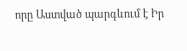որը Աստված պարգևում է Իր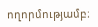ողորմությամբ։